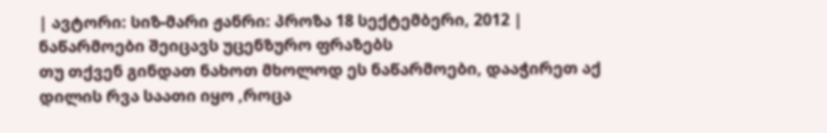| ავტორი: სიზ-მარი ჟანრი: პროზა 18 სექტემბერი, 2012 |
ნაწარმოები შეიცავს უცენზურო ფრაზებს
თუ თქვენ გინდათ ნახოთ მხოლოდ ეს ნაწარმოები, დააჭირეთ აქ
დილის რვა საათი იყო ,როცა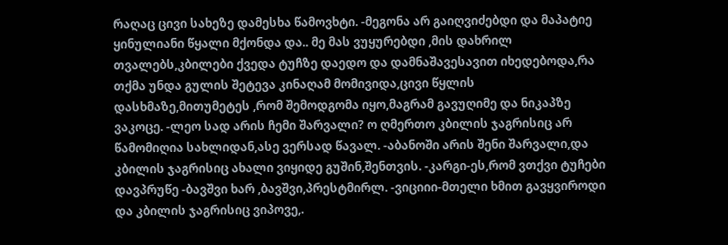რაღაც ცივი სახეზე დამესხა წამოვხტი. -მეგონა არ გაიღვიძებდი და მაპატიე ყინულიანი წყალი მქონდა და.. მე მას ვუყურებდი ,მის დახრილ თვალებს,კბილები ქვედა ტუჩზე დაედო და დამნაშავესავით იხედებოდა,რა თქმა უნდა გულის შეტევა კინაღამ მომივიდა,ცივი წყლის დასხმაზე,მითუმეტეს ,რომ შემოდგომა იყო,მაგრამ გავუღიმე და ნიკაპზე ვაკოცე. -ლეო სად არის ჩემი შარვალი? ო ღმერთო კბილის ჯაგრისიც არ წამომიღია სახლიდან,ასე ვერსად წავალ. -აბანოში არის შენი შარვალი,და კბილის ჯაგრისიც ახალი ვიყიდე გუშინ,შენთვის. -კარგი-ეს,რომ ვთქვი ტუჩები დავპრუწე -ბავშვი ხარ ,ბავშვი,პრესტმირლ. -ვიციიი-მთელი ხმით გავყვიროდი და კბილის ჯაგრისიც ვიპოვე,.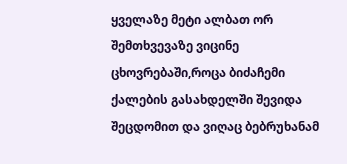ყველაზე მეტი ალბათ ორ შემთხვევაზე ვიცინე ცხოვრებაში,როცა ბიძაჩემი ქალების გასახდელში შევიდა შეცდომით და ვიღაც ბებრუხანამ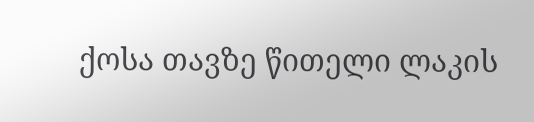ქოსა თავზე წითელი ლაკის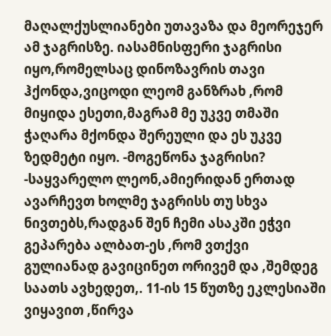მაღალქუსლიანები უთავაზა და მეორეჯერ ამ ჯაგრისზე. იასამნისფერი ჯაგრისი იყო,რომელსაც დინოზავრის თავი ჰქონდა,ვიცოდი ლეომ განზრახ ,რომ მიყიდა ესეთი,მაგრამ მე უკვე თმაში ჭაღარა მქონდა შერეული და ეს უკვე ზედმეტი იყო. -მოგეწონა ჯაგრისი? -საყვარელო ლეონ,ამიერიდან ერთად ავარჩევთ ხოლმე ჯაგრისს თუ სხვა ნივთებს,რადგან შენ ჩემი ასაკში ეჭვი გეპარება ალბათ-ეს ,რომ ვთქვი გულიანად გავიცინეთ ორივემ და ,შემდეგ საათს ავხედეთ,. 11-ის 15 წუთზე ეკლესიაში ვიყავით ,წირვა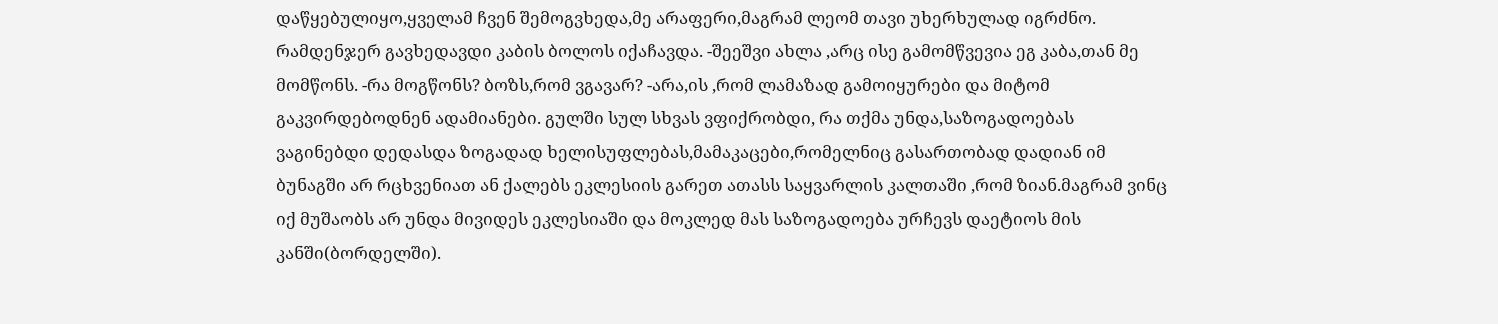დაწყებულიყო,ყველამ ჩვენ შემოგვხედა,მე არაფერი,მაგრამ ლეომ თავი უხერხულად იგრძნო. რამდენჯერ გავხედავდი კაბის ბოლოს იქაჩავდა. -შეეშვი ახლა ,არც ისე გამომწვევია ეგ კაბა,თან მე მომწონს. -რა მოგწონს? ბოზს,რომ ვგავარ? -არა,ის ,რომ ლამაზად გამოიყურები და მიტომ გაკვირდებოდნენ ადამიანები. გულში სულ სხვას ვფიქრობდი, რა თქმა უნდა,საზოგადოებას ვაგინებდი დედასდა ზოგადად ხელისუფლებას,მამაკაცები,რომელნიც გასართობად დადიან იმ ბუნაგში არ რცხვენიათ ან ქალებს ეკლესიის გარეთ ათასს საყვარლის კალთაში ,რომ ზიან.მაგრამ ვინც იქ მუშაობს არ უნდა მივიდეს ეკლესიაში და მოკლედ მას საზოგადოება ურჩევს დაეტიოს მის კანში(ბორდელში).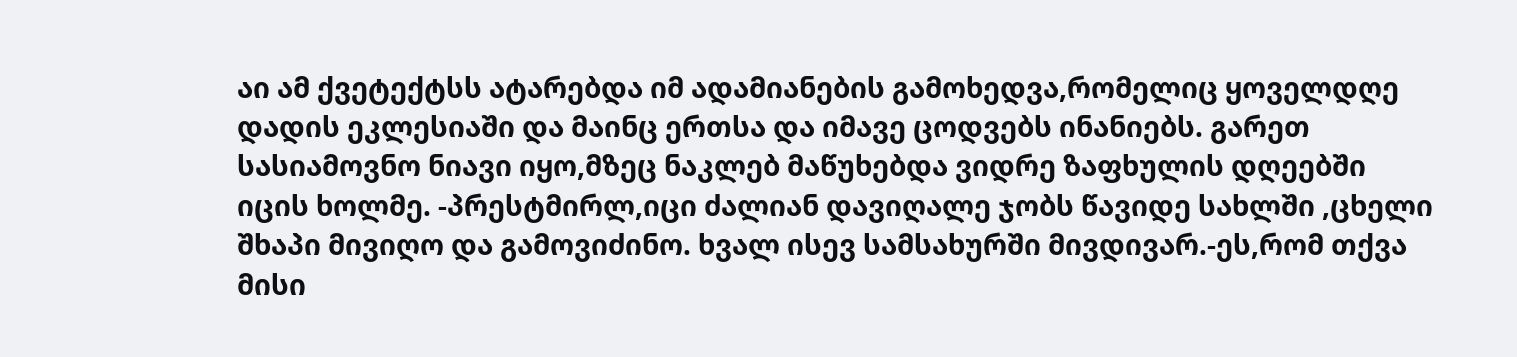აი ამ ქვეტექტსს ატარებდა იმ ადამიანების გამოხედვა,რომელიც ყოველდღე დადის ეკლესიაში და მაინც ერთსა და იმავე ცოდვებს ინანიებს. გარეთ სასიამოვნო ნიავი იყო,მზეც ნაკლებ მაწუხებდა ვიდრე ზაფხულის დღეებში იცის ხოლმე. -პრესტმირლ,იცი ძალიან დავიღალე ჯობს წავიდე სახლში ,ცხელი შხაპი მივიღო და გამოვიძინო. ხვალ ისევ სამსახურში მივდივარ.-ეს,რომ თქვა მისი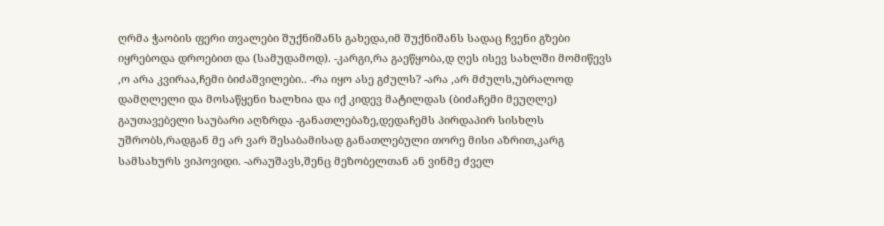ღრმა ჭაობის ფერი თვალები შუქნიშანს გახედა,იმ შუქნიშანს სადაც ჩვენი გზები იყრებოდა დროებით და (სამუდამოდ). -კარგი,რა გაეწყობა,დ ღეს ისევ სახლში მომიწევს ,ო არა კვირაა,ჩემი ბიძაშვილები.. -რა იყო ასე გძულს? -არა ,არ მძულს,უბრალოდ დამღლელი და მოსაწყენი ხალხია და იქ კიდევ მატილდას (ბიძაჩემი მეუღლე) გაუთავებელი საუბარი აღზრდა -განათლებაზე,დედაჩემს პირდაპირ სისხლს უშრობს,რადგან მე არ ვარ შესაბამისად განათლებული თორე მისი აზრით,კარგ სამსახურს ვიპოვიდი. -არაუშავს,შენც მეზობელთან ან ვინმე ძველ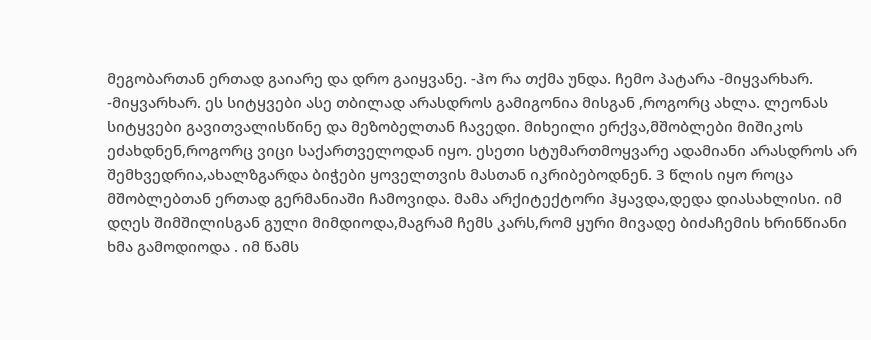მეგობართან ერთად გაიარე და დრო გაიყვანე. -ჰო რა თქმა უნდა. ჩემო პატარა -მიყვარხარ. -მიყვარხარ. ეს სიტყვები ასე თბილად არასდროს გამიგონია მისგან ,როგორც ახლა. ლეონას სიტყვები გავითვალისწინე და მეზობელთან ჩავედი. მიხეილი ერქვა,მშობლები მიშიკოს ეძახდნენ,როგორც ვიცი საქართველოდან იყო. ესეთი სტუმართმოყვარე ადამიანი არასდროს არ შემხვედრია,ახალზგარდა ბიჭები ყოველთვის მასთან იკრიბებოდნენ. 3 წლის იყო როცა მშობლებთან ერთად გერმანიაში ჩამოვიდა. მამა არქიტექტორი ჰყავდა,დედა დიასახლისი. იმ დღეს შიმშილისგან გული მიმდიოდა,მაგრამ ჩემს კარს,რომ ყური მივადე ბიძაჩემის ხრინწიანი ხმა გამოდიოდა . იმ წამს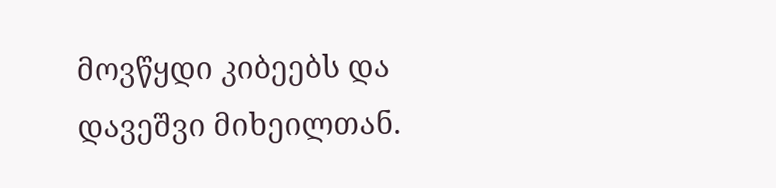მოვწყდი კიბეებს და დავეშვი მიხეილთან.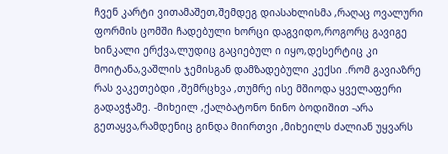ჩვენ კარტი ვითამაშეთ,შემდეგ დიასახლისმა ,რაღაც ოვალური ფორმის ცომში ჩადებული ხორცი დაგვიდო,როგორც გავიგე ხინკალი ერქვა,ლუდიც გაციებულ ი იყო,დესერტიც კი მოიტანა,ვაშლის ჯემისგან დამზადებული კექსი .რომ გავიაზრე რას ვაკეთებდი ,შემრცხვა ,თუმრე ისე მშიოდა ყველაფერი გადავჭამე. -მიხეილ ,ქალბატონო ნინო ბოდიშით -არა გეთაყვა,რამდენიც გინდა მიირთვი ,მიხეილს ძალიან უყვარს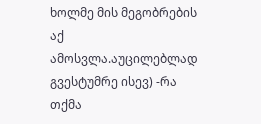ხოლმე მის მეგობრების აქ ამოსვლა.აუცილებლად გვესტუმრე ისევ) -რა თქმა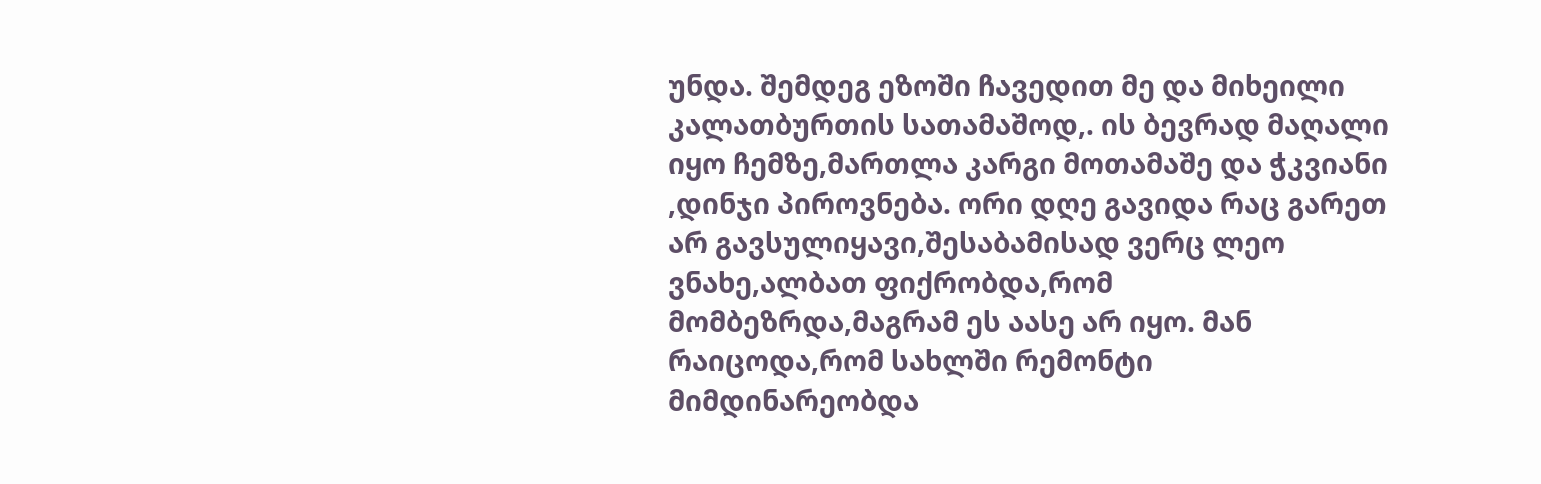უნდა. შემდეგ ეზოში ჩავედით მე და მიხეილი კალათბურთის სათამაშოდ,. ის ბევრად მაღალი იყო ჩემზე,მართლა კარგი მოთამაშე და ჭკვიანი ,დინჯი პიროვნება. ორი დღე გავიდა რაც გარეთ არ გავსულიყავი,შესაბამისად ვერც ლეო ვნახე,ალბათ ფიქრობდა,რომ მომბეზრდა,მაგრამ ეს აასე არ იყო. მან რაიცოდა,რომ სახლში რემონტი მიმდინარეობდა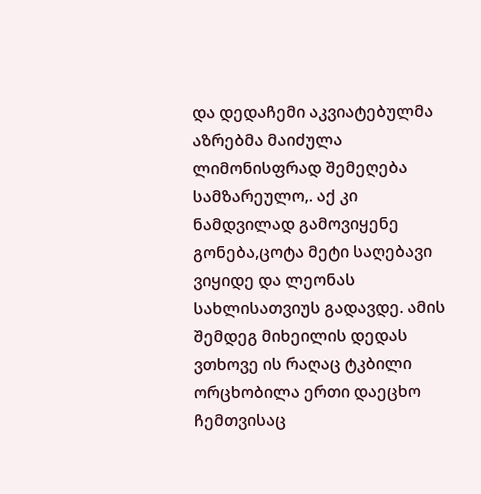და დედაჩემი აკვიატებულმა აზრებმა მაიძულა ლიმონისფრად შემეღება სამზარეულო,. აქ კი ნამდვილად გამოვიყენე გონება,ცოტა მეტი საღებავი ვიყიდე და ლეონას სახლისათვიუს გადავდე. ამის შემდეგ მიხეილის დედას ვთხოვე ის რაღაც ტკბილი ორცხობილა ერთი დაეცხო ჩემთვისაც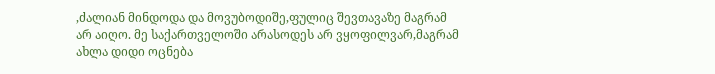,ძალიან მინდოდა და მოვუბოდიშე,ფულიც შევთავაზე მაგრამ არ აიღო. მე საქართველოში არასოდეს არ ვყოფილვარ,მაგრამ ახლა დიდი ოცნება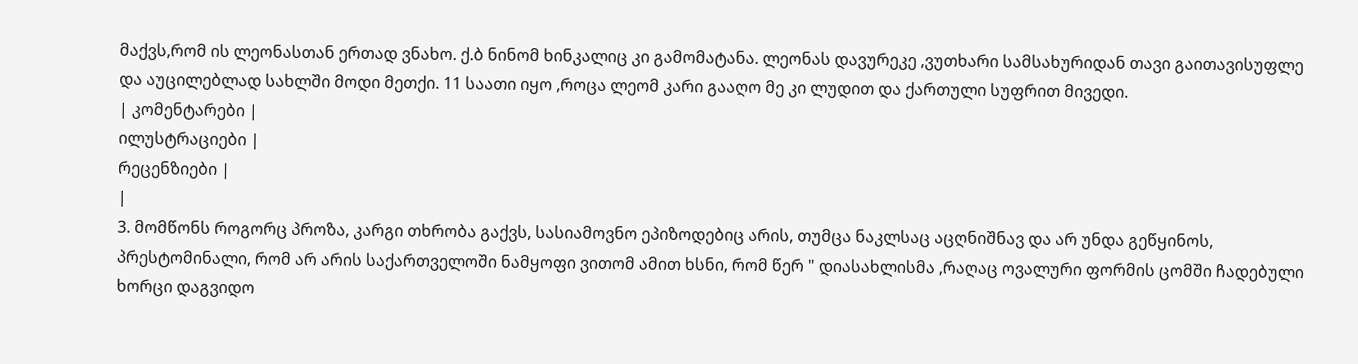მაქვს,რომ ის ლეონასთან ერთად ვნახო. ქ.ბ ნინომ ხინკალიც კი გამომატანა. ლეონას დავურეკე ,ვუთხარი სამსახურიდან თავი გაითავისუფლე და აუცილებლად სახლში მოდი მეთქი. 11 საათი იყო ,როცა ლეომ კარი გააღო მე კი ლუდით და ქართული სუფრით მივედი.
| კომენტარები |
ილუსტრაციები |
რეცენზიები |
|
3. მომწონს როგორც პროზა, კარგი თხრობა გაქვს, სასიამოვნო ეპიზოდებიც არის, თუმცა ნაკლსაც აცღნიშნავ და არ უნდა გეწყინოს,
პრესტომინალი, რომ არ არის საქართველოში ნამყოფი ვითომ ამით ხსნი, რომ წერ " დიასახლისმა ,რაღაც ოვალური ფორმის ცომში ჩადებული ხორცი დაგვიდო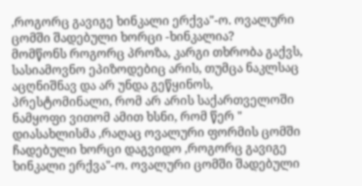,როგორც გავიგე ხინკალი ერქვა"-ო. ოვალური ცომში შადებული ხორცი -ხინკალია?
მომწონს როგორც პროზა, კარგი თხრობა გაქვს, სასიამოვნო ეპიზოდებიც არის, თუმცა ნაკლსაც აცღნიშნავ და არ უნდა გეწყინოს,
პრესტომინალი, რომ არ არის საქართველოში ნამყოფი ვითომ ამით ხსნი, რომ წერ " დიასახლისმა ,რაღაც ოვალური ფორმის ცომში ჩადებული ხორცი დაგვიდო ,როგორც გავიგე ხინკალი ერქვა"-ო. ოვალური ცომში შადებული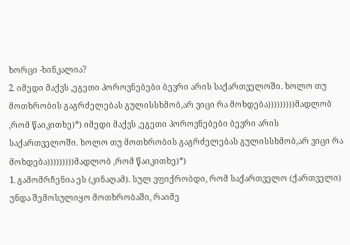ხორცი -ხინკალია?
2. იმედი მაქვს ,ეგეთი პოროვნებები ბევრი არის საქართველოში. ხოლო თუ მოთხრობის გაგრძელებას გულისსხმობ,არ ვიცი რა მოხდება)))))))))მადლობ ,რომ წაიკითხე)*) იმედი მაქვს ,ეგეთი პოროვნებები ბევრი არის საქართველოში. ხოლო თუ მოთხრობის გაგრძელებას გულისსხმობ,არ ვიცი რა მოხდება)))))))))მადლობ ,რომ წაიკითხე)*)
1. გამომრჩენია ეს (კინაღამ). სულ ვფიქრობდი, რომ საქართველო (ქართველი) უნდა შემოსულიყო მოთხრობაში, რაიმე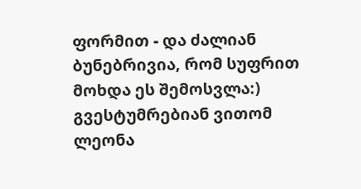ფორმით - და ძალიან ბუნებრივია, რომ სუფრით მოხდა ეს შემოსვლა:) გვესტუმრებიან ვითომ ლეონა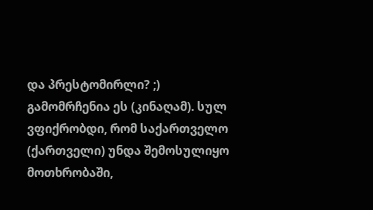და პრესტომირლი? ;)
გამომრჩენია ეს (კინაღამ). სულ ვფიქრობდი, რომ საქართველო (ქართველი) უნდა შემოსულიყო მოთხრობაში,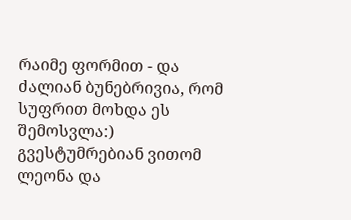რაიმე ფორმით - და ძალიან ბუნებრივია, რომ სუფრით მოხდა ეს შემოსვლა:) გვესტუმრებიან ვითომ ლეონა და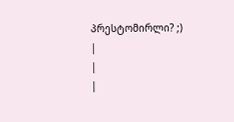პრესტომირლი? ;)
|
|
|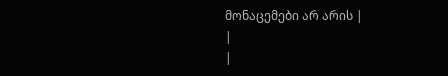მონაცემები არ არის |
|
|